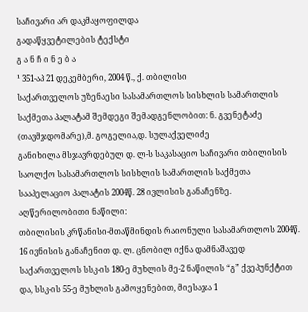საჩივარი არ დაკმაყოფილდა
გადაწყვეტილების ტექსტი
გ ა ნ ჩ ი ნ ე ბ ა
¹ 351-აპ 21 დეკემბერი, 2004 წ., ქ. თბილისი
საქართველოს უზენაესი სასამართლოს სისხლის სამართლის საქმეთა პალატამ შემდეგი შემადგენლობით: ნ. გვენეტაძე (თავმჯდომარე),მ. გოგელია,დ. სულაქველიძე
განიხილა მსჯავრდებულ დ. ლ-ს საკასაციო საჩივარი თბილისის საოლქო სასამართლოს სისხლის სამართლის საქმეთა სააპელაციო პალატის 2004წ. 28 ივლისის განაჩენზე.
აღწერილობითი ნაწილი:
თბილისის კრწანისი-მთაწმინდის რაიონული სასამართლოს 2004წ. 16 ივნისის განაჩენით დ. ლ. ცნობილ იქნა დამნაშავედ საქართველოს სსკ-ის 180-ე მუხლის მე-2 ნაწილის “გ” ქვეპუნქტით და, სსკ-ის 55-ე მუხლის გამოყენებით, მიესაჯა 1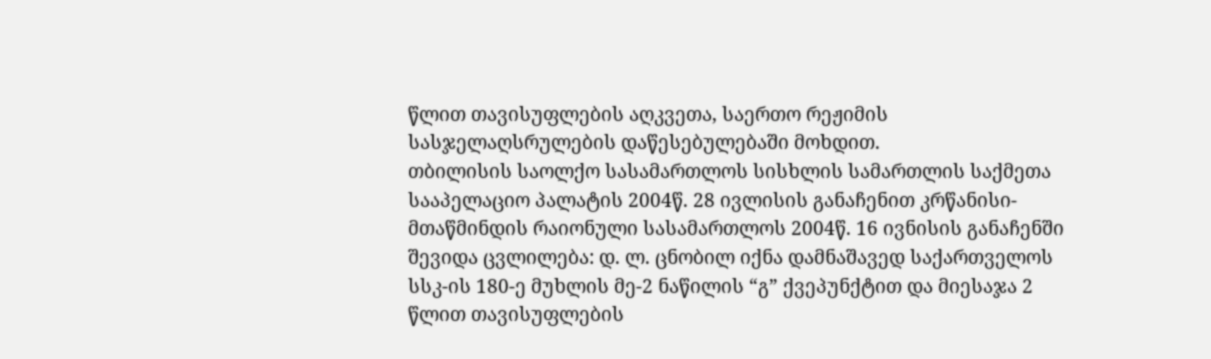წლით თავისუფლების აღკვეთა, საერთო რეჟიმის სასჯელაღსრულების დაწესებულებაში მოხდით.
თბილისის საოლქო სასამართლოს სისხლის სამართლის საქმეთა სააპელაციო პალატის 2004წ. 28 ივლისის განაჩენით კრწანისი-მთაწმინდის რაიონული სასამართლოს 2004წ. 16 ივნისის განაჩენში შევიდა ცვლილება: დ. ლ. ცნობილ იქნა დამნაშავედ საქართველოს სსკ-ის 180-ე მუხლის მე-2 ნაწილის “გ” ქვეპუნქტით და მიესაჯა 2 წლით თავისუფლების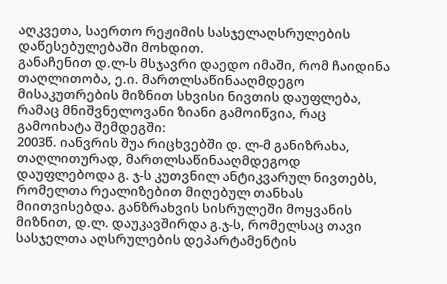აღკვეთა, საერთო რეჟიმის სასჯელაღსრულების დაწესებულებაში მოხდით.
განაჩენით დ.ლ-ს მსჯავრი დაედო იმაში, რომ ჩაიდინა თაღლითობა, ე.ი. მართლსაწინააღმდეგო მისაკუთრების მიზნით სხვისი ნივთის დაუფლება, რამაც მნიშვნელოვანი ზიანი გამოიწვია, რაც გამოიხატა შემდეგში:
2003წ. იანვრის შუა რიცხვებში დ. ლ-მ განიზრახა, თაღლითურად, მართლსაწინააღმდეგოდ დაუფლებოდა გ. ჯ-ს კუთვნილ ანტიკვარულ ნივთებს, რომელთა რეალიზებით მიღებულ თანხას მიითვისებდა. განზრახვის სისრულეში მოყვანის მიზნით, დ.ლ. დაუკავშირდა გ.ჯ-ს, რომელსაც თავი სასჯელთა აღსრულების დეპარტამენტის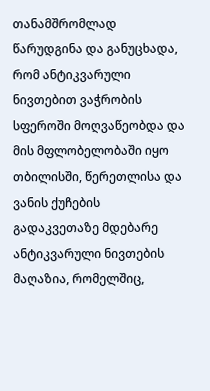თანამშრომლად წარუდგინა და განუცხადა, რომ ანტიკვარული ნივთებით ვაჭრობის სფეროში მოღვაწეობდა და მის მფლობელობაში იყო თბილისში, წერეთლისა და ვანის ქუჩების გადაკვეთაზე მდებარე ანტიკვარული ნივთების მაღაზია, რომელშიც,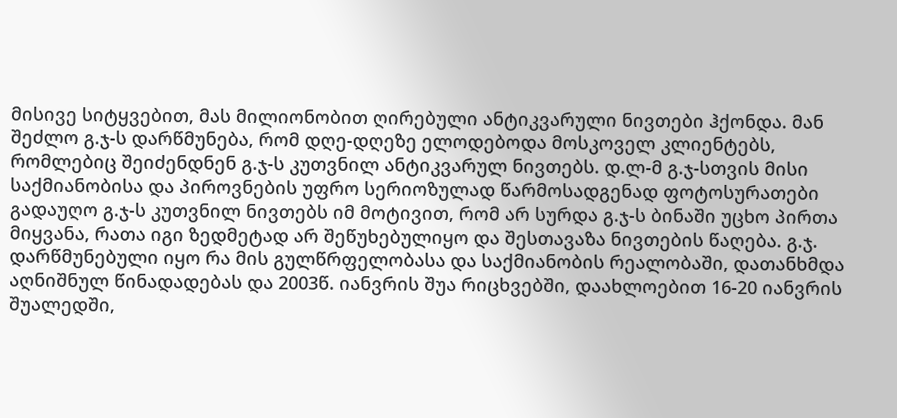მისივე სიტყვებით, მას მილიონობით ღირებული ანტიკვარული ნივთები ჰქონდა. მან შეძლო გ.ჯ-ს დარწმუნება, რომ დღე-დღეზე ელოდებოდა მოსკოველ კლიენტებს, რომლებიც შეიძენდნენ გ.ჯ-ს კუთვნილ ანტიკვარულ ნივთებს. დ.ლ-მ გ.ჯ-სთვის მისი საქმიანობისა და პიროვნების უფრო სერიოზულად წარმოსადგენად ფოტოსურათები გადაუღო გ.ჯ-ს კუთვნილ ნივთებს იმ მოტივით, რომ არ სურდა გ.ჯ-ს ბინაში უცხო პირთა მიყვანა, რათა იგი ზედმეტად არ შეწუხებულიყო და შესთავაზა ნივთების წაღება. გ.ჯ. დარწმუნებული იყო რა მის გულწრფელობასა და საქმიანობის რეალობაში, დათანხმდა აღნიშნულ წინადადებას და 2003წ. იანვრის შუა რიცხვებში, დაახლოებით 16-20 იანვრის შუალედში,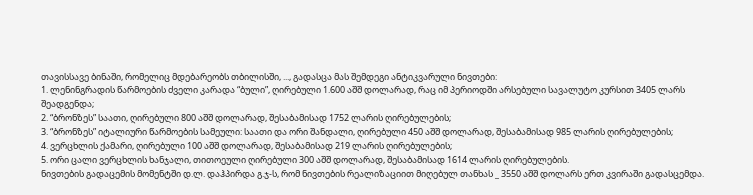თავისსავე ბინაში, რომელიც მდებარეობს თბილისში, ..., გადასცა მას შემდეგი ანტიკვარული ნივთები:
1. ლენინგრადის წარმოების ძველი კარადა “ბული”, ღირებული 1.600 აშშ დოლარად, რაც იმ პერიოდში არსებული სავალუტო კურსით 3405 ლარს შეადგენდა;
2. “ბრონზეს” საათი, ღირებული 800 აშშ დოლარად, შესაბამისად 1752 ლარის ღირებულების;
3. “ბრონზეს” იტალიური წარმოების სამეული: საათი და ორი შანდალი, ღირებული 450 აშშ დოლარად, შესაბამისად 985 ლარის ღირებულების;
4. ვერცხლის ქამარი, ღირებული 100 აშშ დოლარად, შესაბამისად 219 ლარის ღირებულების;
5. ორი ცალი ვერცხლის ხანჯალი, თითოეული ღირებული 300 აშშ დოლარად, შესაბამისად 1614 ლარის ღირებულების.
ნივთების გადაცემის მომენტში დ.ლ. დაჰპირდა გ.ჯ-ს, რომ ნივთების რეალიზაციით მიღებულ თანხას _ 3550 აშშ დოლარს ერთ კვირაში გადასცემდა.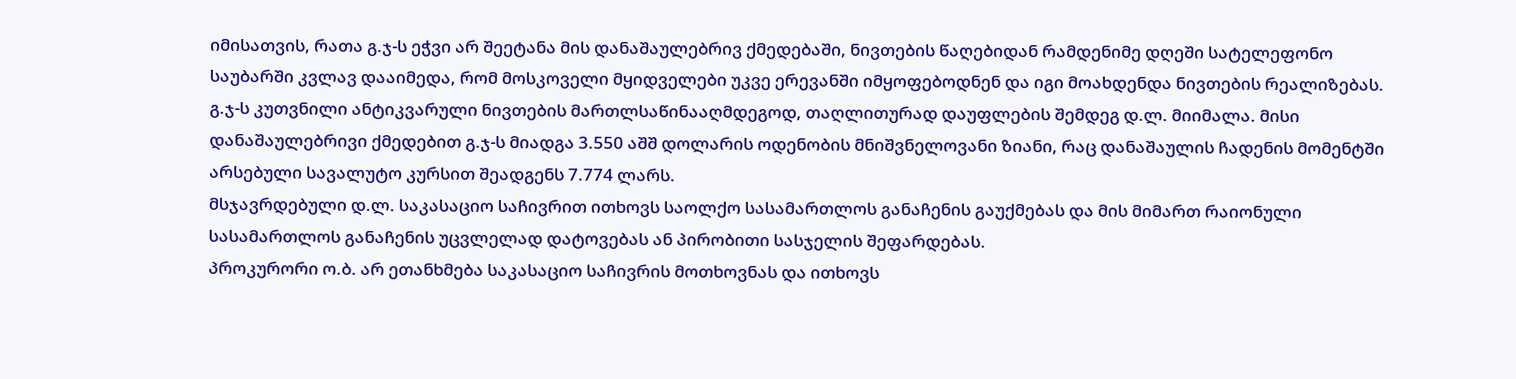იმისათვის, რათა გ.ჯ-ს ეჭვი არ შეეტანა მის დანაშაულებრივ ქმედებაში, ნივთების წაღებიდან რამდენიმე დღეში სატელეფონო საუბარში კვლავ დააიმედა, რომ მოსკოველი მყიდველები უკვე ერევანში იმყოფებოდნენ და იგი მოახდენდა ნივთების რეალიზებას. გ.ჯ-ს კუთვნილი ანტიკვარული ნივთების მართლსაწინააღმდეგოდ, თაღლითურად დაუფლების შემდეგ დ.ლ. მიიმალა. მისი დანაშაულებრივი ქმედებით გ.ჯ-ს მიადგა 3.550 აშშ დოლარის ოდენობის მნიშვნელოვანი ზიანი, რაც დანაშაულის ჩადენის მომენტში არსებული სავალუტო კურსით შეადგენს 7.774 ლარს.
მსჯავრდებული დ.ლ. საკასაციო საჩივრით ითხოვს საოლქო სასამართლოს განაჩენის გაუქმებას და მის მიმართ რაიონული სასამართლოს განაჩენის უცვლელად დატოვებას ან პირობითი სასჯელის შეფარდებას.
პროკურორი ო.ბ. არ ეთანხმება საკასაციო საჩივრის მოთხოვნას და ითხოვს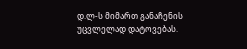დ.ლ-ს მიმართ განაჩენის უცვლელად დატოვებას.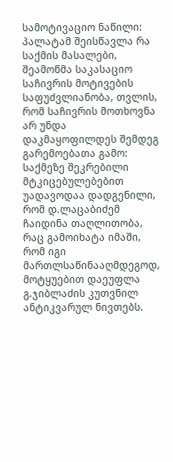სამოტივაციო ნაწილი:
პალატამ შეისწავლა რა საქმის მასალები, შეამოწმა საკასაციო საჩივრის მოტივების საფუძვლიანობა, თვლის, რომ საჩივრის მოთხოვნა არ უნდა დაკმაყოფილდეს შემდეგ გარემოებათა გამო:
საქმეზე შეკრებილი მტკიცებულებებით უადავოდაა დადგენილი, რომ დ.ლაცაბიძემ ჩაიდინა თაღლითობა, რაც გამოიხატა იმაში, რომ იგი მართლსაწინააღმდეგოდ, მოტყუებით დაეუფლა გ.ჯიბლაძის კუთვნილ ანტიკვარულ ნივთებს.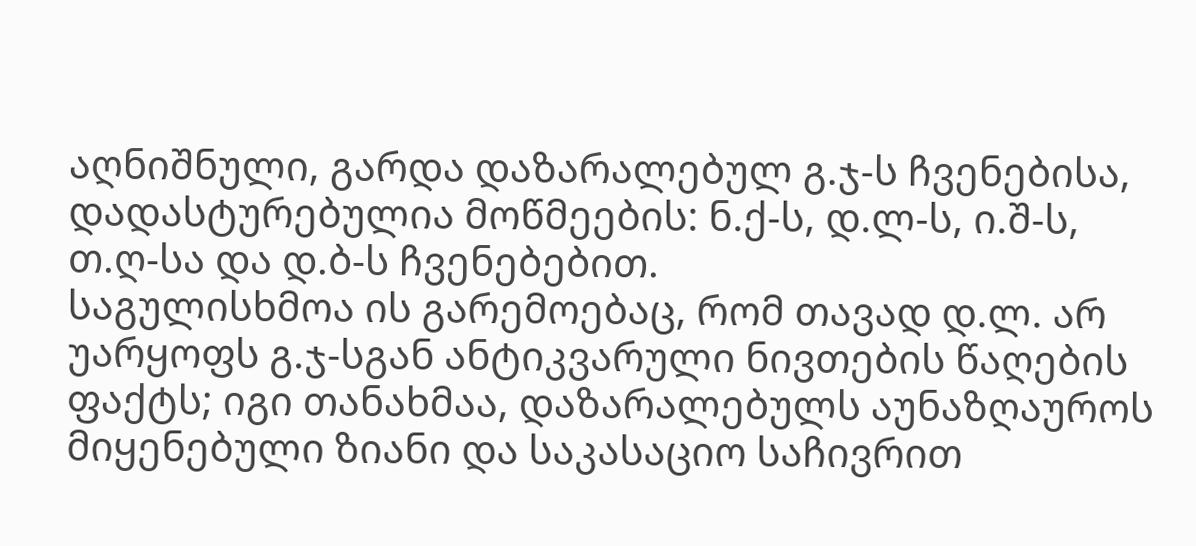აღნიშნული, გარდა დაზარალებულ გ.ჯ-ს ჩვენებისა, დადასტურებულია მოწმეების: ნ.ქ-ს, დ.ლ-ს, ი.შ-ს, თ.ღ-სა და დ.ბ-ს ჩვენებებით.
საგულისხმოა ის გარემოებაც, რომ თავად დ.ლ. არ უარყოფს გ.ჯ-სგან ანტიკვარული ნივთების წაღების ფაქტს; იგი თანახმაა, დაზარალებულს აუნაზღაუროს მიყენებული ზიანი და საკასაციო საჩივრით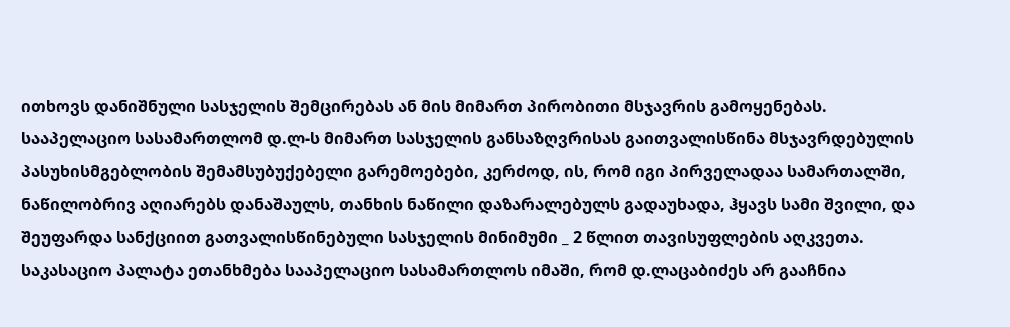ითხოვს დანიშნული სასჯელის შემცირებას ან მის მიმართ პირობითი მსჯავრის გამოყენებას.
სააპელაციო სასამართლომ დ.ლ-ს მიმართ სასჯელის განსაზღვრისას გაითვალისწინა მსჯავრდებულის პასუხისმგებლობის შემამსუბუქებელი გარემოებები, კერძოდ, ის, რომ იგი პირველადაა სამართალში, ნაწილობრივ აღიარებს დანაშაულს, თანხის ნაწილი დაზარალებულს გადაუხადა, ჰყავს სამი შვილი, და შეუფარდა სანქციით გათვალისწინებული სასჯელის მინიმუმი _ 2 წლით თავისუფლების აღკვეთა.
საკასაციო პალატა ეთანხმება სააპელაციო სასამართლოს იმაში, რომ დ.ლაცაბიძეს არ გააჩნია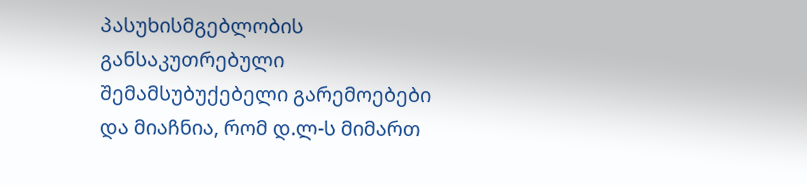პასუხისმგებლობის განსაკუთრებული შემამსუბუქებელი გარემოებები და მიაჩნია, რომ დ.ლ-ს მიმართ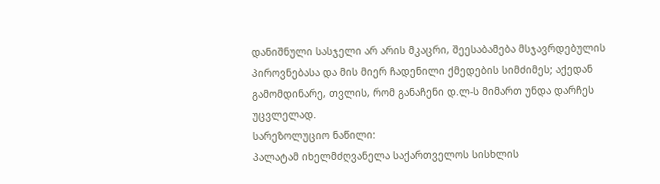დანიშნული სასჯელი არ არის მკაცრი, შეესაბამება მსჯავრდებულის პიროვნებასა და მის მიერ ჩადენილი ქმედების სიმძიმეს; აქედან გამომდინარე, თვლის, რომ განაჩენი დ.ლ-ს მიმართ უნდა დარჩეს უცვლელად.
სარეზოლუციო ნაწილი:
პალატამ იხელმძღვანელა საქართველოს სისხლის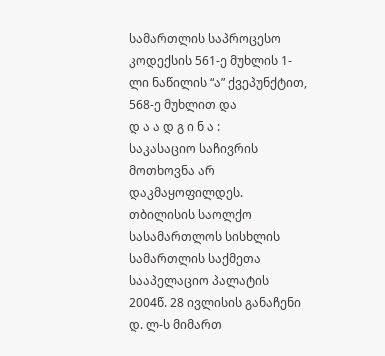სამართლის საპროცესო კოდექსის 561-ე მუხლის 1-ლი ნაწილის “ა” ქვეპუნქტით, 568-ე მუხლით და
დ ა ა დ გ ი ნ ა :
საკასაციო საჩივრის მოთხოვნა არ დაკმაყოფილდეს.
თბილისის საოლქო სასამართლოს სისხლის სამართლის საქმეთა სააპელაციო პალატის 2004წ. 28 ივლისის განაჩენი დ. ლ-ს მიმართ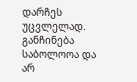დარჩეს უცვლელად.
განჩინება საბოლოოა და არ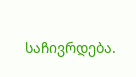საჩივრდება.